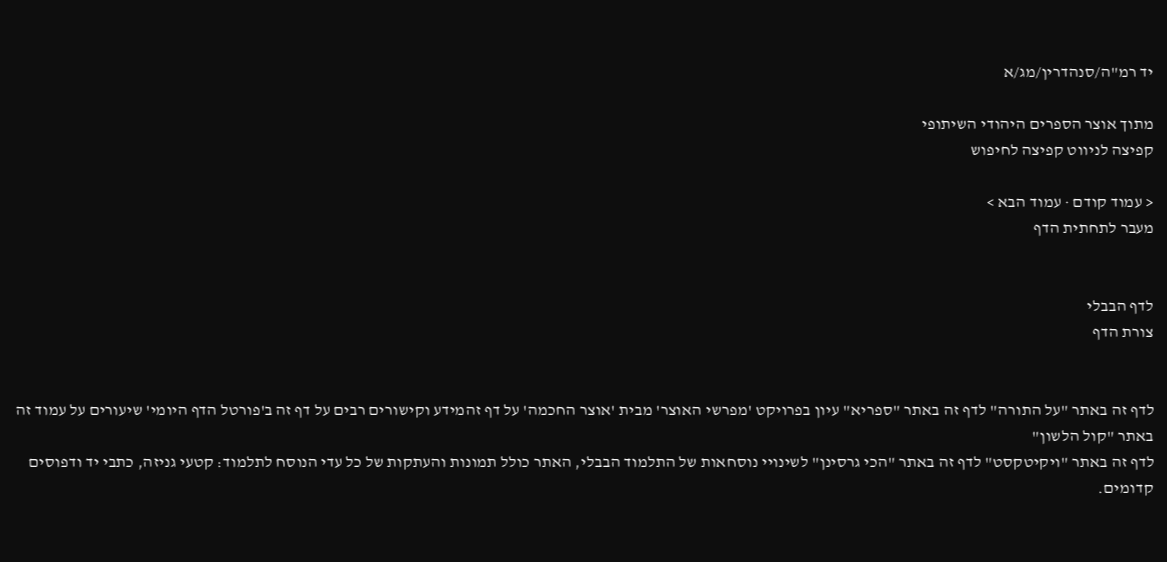יד רמ"ה/סנהדרין/מג/א

מתוך אוצר הספרים היהודי השיתופי
קפיצה לניווט קפיצה לחיפוש

< עמוד קודם · עמוד הבא >
מעבר לתחתית הדף


לדף הבבלי
צורת הדף


לדף זה באתר "על התורה" לדף זה באתר "ספריא" עיון בפרויקט 'מפרשי האוצר' מבית 'אוצר החכמה' על דף זהמידע וקישורים רבים על דף זה ב'פורטל הדף היומי' שיעורים על עמוד זה באתר "קול הלשון"
לדף זה באתר "ויקיטקסט" לדף זה באתר "הכי גרסינן" לשינויי נוסחאות של התלמוד הבבלי, האתר כולל תמונות והעתקות של כל עדי הנוסח לתלמוד: קטעי גניזה, כתבי יד ודפוסים קדומים.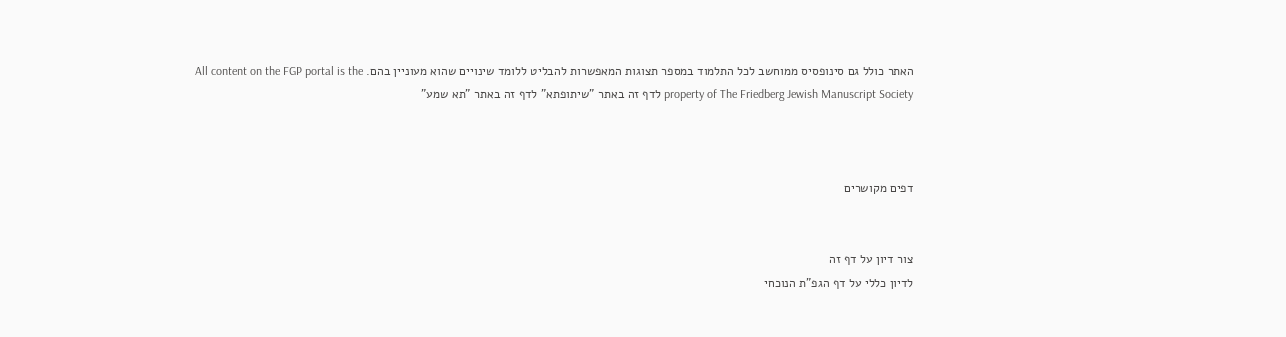האתר כולל גם סינופסיס ממוחשב לכל התלמוד במספר תצוגות המאפשרות להבליט ללומד שינויים שהוא מעוניין בהם. All content on the FGP portal is the property of The Friedberg Jewish Manuscript Society לדף זה באתר "שיתופתא" לדף זה באתר "תא שמע"



דפים מקושרים


צור דיון על דף זה
לדיון כללי על דף הגפ"ת הנוכחי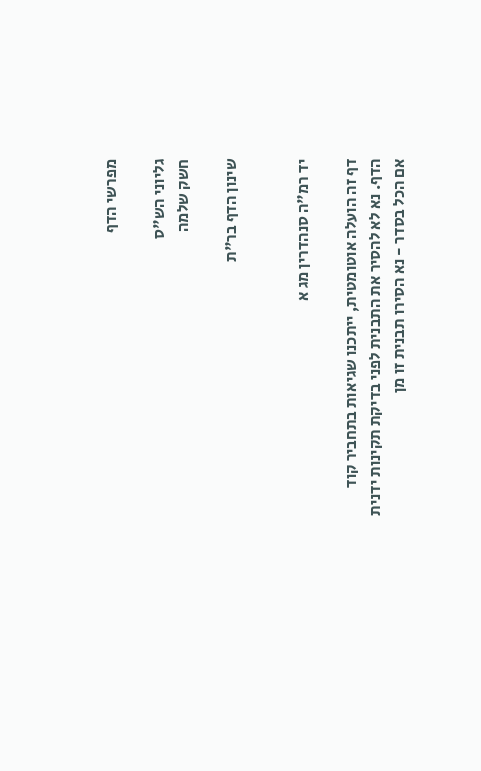מפרשי הדף

גליוני הש"ס
חשק שלמה

שינון הדף בר"ת


יד רמ"ה סנהדרין מג א

דף זה הועלה אוטומטית, ייתכנו שגיאות בתחביר קוד הדף. נא לא להסיר את התבנית לפני בדיקת תקינות ידנית
אם הכל בסדר - נא הסירו תבנית זו מן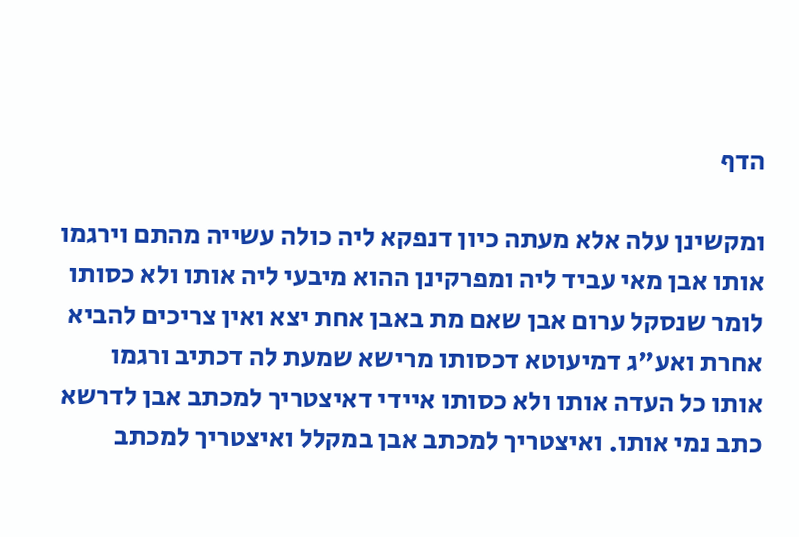הדף

ומקשינן עלה אלא מעתה כיון דנפקא ליה כולה עשייה מהתם וירגמו אותו אבן מאי עביד ליה ומפרקינן ההוא מיבעי ליה אותו ולא כסותו לומר שנסקל ערום אבן שאם מת באבן אחת יצא ואין צריכים להביא אחרת ואע"ג דמיעוטא דכסותו מרישא שמעת לה דכתיב ורגמו אותו כל העדה אותו ולא כסותו איידי דאיצטריך למכתב אבן לדרשא כתב נמי אותו. ואיצטריך למכתב אבן במקלל ואיצטריך למכתב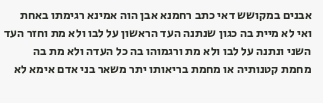אבנים במקושש דאי כתב רחמנא אבן הוה אמינא רגימתו באחת ואי לא מיית בה כגון שנתנה העד הראשון על לבו ולא מת וחזר העד השני ונתנה על לבו ולא מת ורגמוהו בה כל העדה ולא מת בה מחמת קטנותיה או מחמת בריאותו יתר משאר בני אדם אימא לא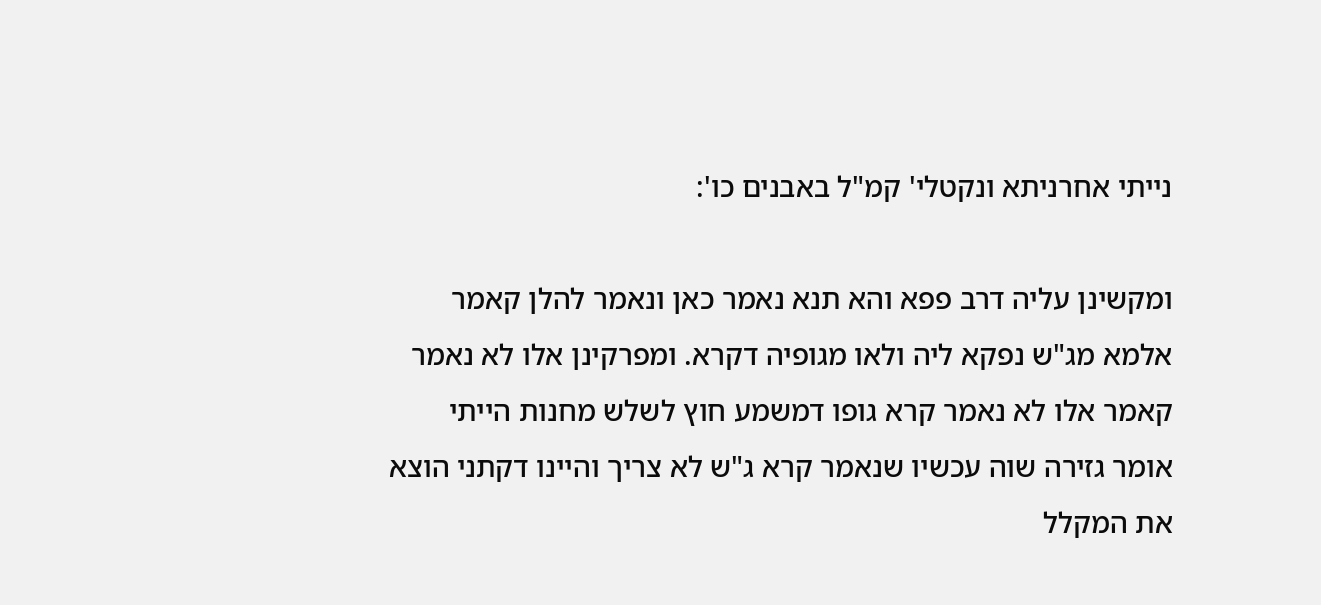נייתי אחרניתא ונקטלי' קמ"ל באבנים כו':

ומקשינן עליה דרב פפא והא תנא נאמר כאן ונאמר להלן קאמר אלמא מג"ש נפקא ליה ולאו מגופיה דקרא. ומפרקינן אלו לא נאמר קאמר אלו לא נאמר קרא גופו דמשמע חוץ לשלש מחנות הייתי אומר גזירה שוה עכשיו שנאמר קרא ג"ש לא צריך והיינו דקתני הוצא את המקלל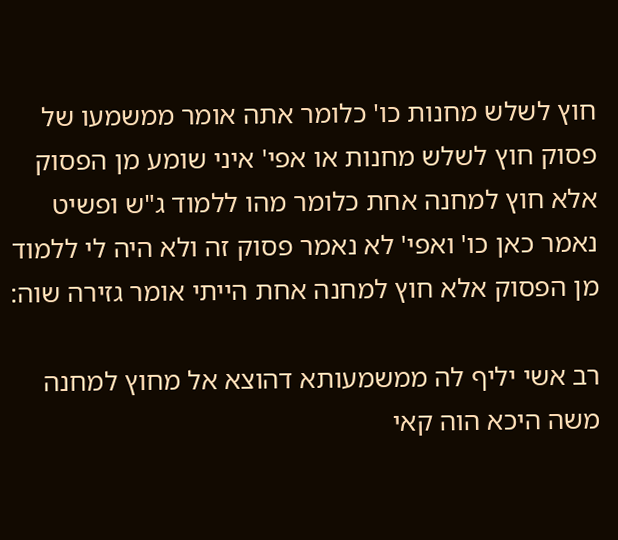חוץ לשלש מחנות כו' כלומר אתה אומר ממשמעו של פסוק חוץ לשלש מחנות או אפי' איני שומע מן הפסוק אלא חוץ למחנה אחת כלומר מהו ללמוד ג"ש ופשיט נאמר כאן כו' ואפי' לא נאמר פסוק זה ולא היה לי ללמוד מן הפסוק אלא חוץ למחנה אחת הייתי אומר גזירה שוה:

רב אשי יליף לה ממשמעותא דהוצא אל מחוץ למחנה משה היכא הוה קאי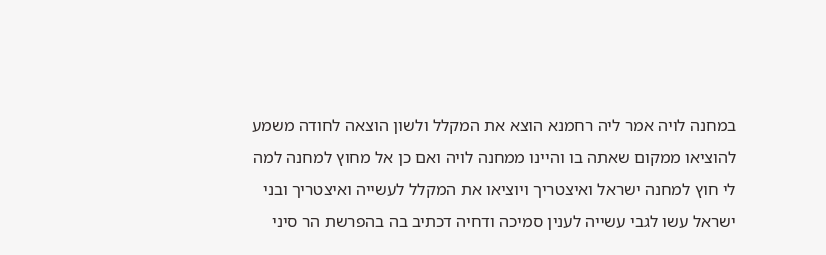במחנה לויה אמר ליה רחמנא הוצא את המקלל ולשון הוצאה לחודה משמע להוציאו ממקום שאתה בו והיינו ממחנה לויה ואם כן אל מחוץ למחנה למה לי חוץ למחנה ישראל ואיצטריך ויוציאו את המקלל לעשייה ואיצטריך ובני ישראל עשו לגבי עשייה לענין סמיכה ודחיה דכתיב בה בהפרשת הר סיני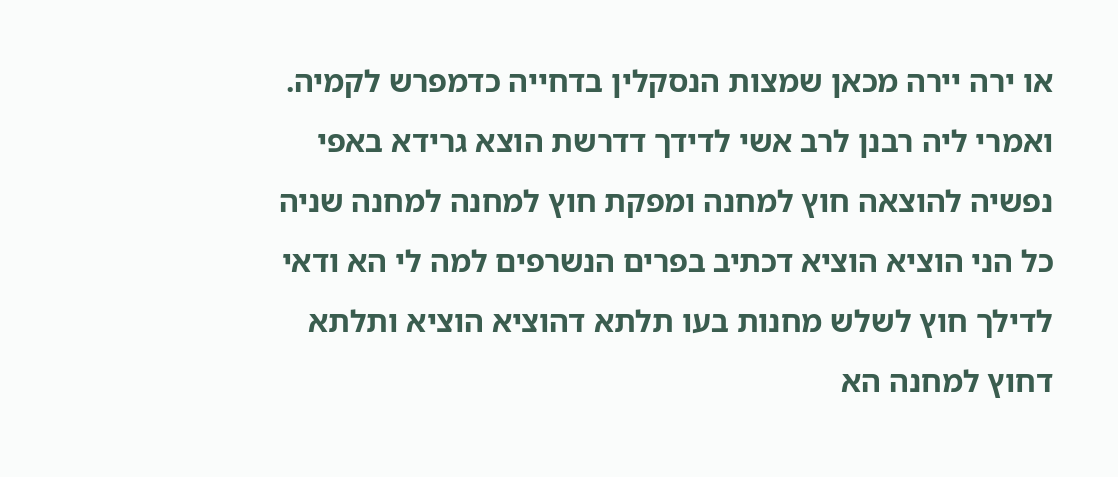או ירה יירה מכאן שמצות הנסקלין בדחייה כדמפרש לקמיה. ואמרי ליה רבנן לרב אשי לדידך דדרשת הוצא גרידא באפי נפשיה להוצאה חוץ למחנה ומפקת חוץ למחנה למחנה שניה כל הני הוציא הוציא דכתיב בפרים הנשרפים למה לי הא ודאי לדילך חוץ לשלש מחנות בעו תלתא דהוציא הוציא ותלתא דחוץ למחנה הא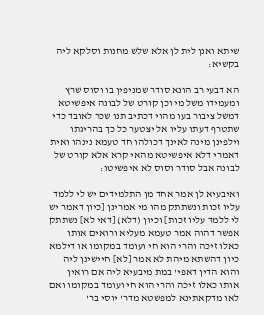שיתא ואנן לית לן אלא שלש מחנות וסלקא ליה בקשיא:

הא דבעי רב הונא סודר שמניפין בו וסוס שרץ ומעמידו משל מי וכן קורט של לבונה איפשיטא דמשל ציבור בעו מהוי דכתיב תנו שכר לאובד כדי שתטרף דעתו עליו אל יצטער כל כך בהריגתו וילפינן מינה לאינך דכולהו חד טעמא נינהו ואית דאמרי דלא איפשיטא מהאי קרא אלא קורט של לבונה אבל סודר וסוס לא איפשיטו:

ואיבעיא לן אמר אחד מן התלמידים יש לי ללמד עליו זכות ונשתתק מהו מי אמרינן [כיון דאמר יש לי ללמד עליו זכות] וכיון (דלא) [דאי לא] נשתתק אפשר דהוה אמר טעמא מעליא ורואים אותו כאלו זיכה והרי הוא חי ועומד במקומו או דילמא כיון דהשתא מיהת לא אמר [לא] חיישינן ליה והוא הדין דאפי' במת מיבעיא ליה אם רואין אותו כאלו זיכה והרי הוא חי ועומד במקומו ואם לאו מדקאתינא למפשטא מדר' יוסי בר'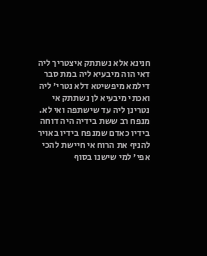חנינא אלא נשתתק איצטריך ליה דאי הוה מיבעיא ליה במת סבר דילמא מיפשיטא דלא נטרי' ליה ואכתי מיבעיא לן נשתתק אי נטרינן ליה עד שישתפה ואי לא. מנפח רב ששת בידיה היה דוחה בידיו כאדם שמנפח בידיו באויר להניף את הרוח אי חיישת להכי אפי' למי שישנו בסוף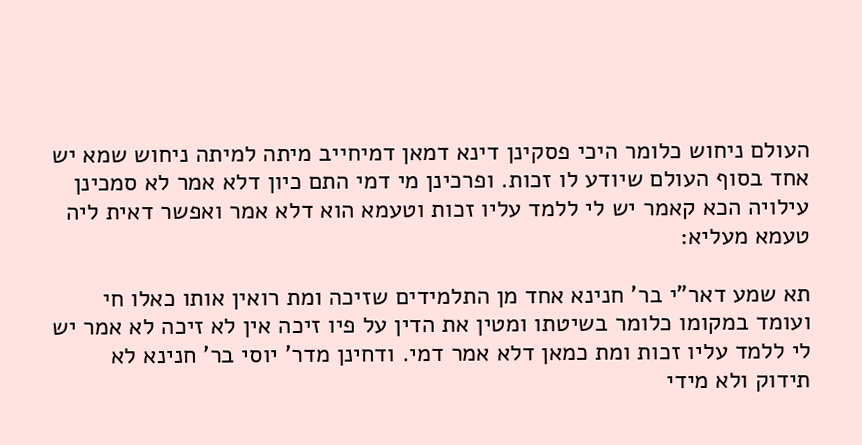העולם ניחוש כלומר היכי פסקינן דינא דמאן דמיחייב מיתה למיתה ניחוש שמא יש אחד בסוף העולם שיודע לו זכות. ופרכינן מי דמי התם כיון דלא אמר לא סמכינן עילויה הכא קאמר יש לי ללמד עליו זכות וטעמא הוא דלא אמר ואפשר דאית ליה טעמא מעליא:

תא שמע דאר"י בר' חנינא אחד מן התלמידים שזיכה ומת רואין אותו כאלו חי ועומד במקומו כלומר בשיטתו ומטין את הדין על פיו זיכה אין לא זיכה לא אמר יש לי ללמד עליו זכות ומת כמאן דלא אמר דמי. ודחינן מדר' יוסי בר' חנינא לא תידוק ולא מידי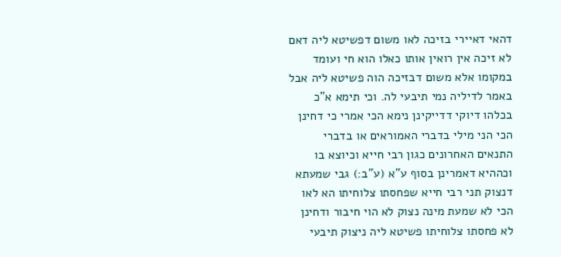דהאי דאיירי בזיכה לאו משום דפשיטא ליה דאם לא זיכה אין רואין אותו כאלו הוא חי ועומד במקומו אלא משום דבזיכה הוה פשיטא ליה אבל באמר לדיליה נמי תיבעי לה. וכי תימא א"כ בכלהו דיוקי דדייקינן נימא הכי אמרי כי דחינן הכי הני מילי בדברי האמוראים או בדברי התנאים האחרונים כגון רבי חייא וכיוצא בו וכההיא דאמרינן בסוף ע"א (ע"ב:) גבי שמעתא דנצוק תני רבי חייא שפחסתו צלוחיתו הא לאו הכי לא שמעת מינה נצוק לא הוי חיבור ודחינן לא פחסתו צלוחיתו פשיטא ליה ניצוק תיבעי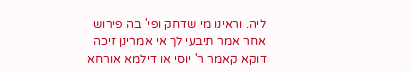ליה. וראינו מי שדחק ופי' בה פירוש אחר אמר תיבעי לך אי אמרינן זיכה דוקא קאמר ר' יוסי או דילמא אורחא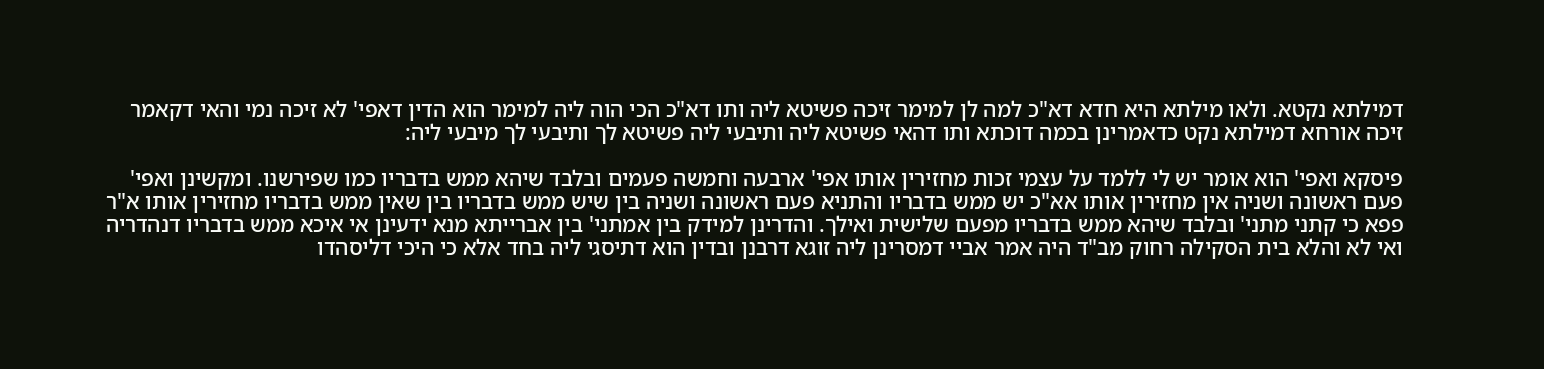דמילתא נקטא. ולאו מילתא היא חדא דא"כ למה לן למימר זיכה פשיטא ליה ותו דא"כ הכי הוה ליה למימר הוא הדין דאפי' לא זיכה נמי והאי דקאמר זיכה אורחא דמילתא נקט כדאמרינן בכמה דוכתא ותו דהאי פשיטא ליה ותיבעי ליה פשיטא לך ותיבעי לך מיבעי ליה:

פיסקא ואפי' הוא אומר יש לי ללמד על עצמי זכות מחזירין אותו אפי' ארבעה וחמשה פעמים ובלבד שיהא ממש בדבריו כמו שפירשנו. ומקשינן ואפי' פעם ראשונה ושניה אין מחזירין אותו אא"כ יש ממש בדבריו והתניא פעם ראשונה ושניה בין שיש ממש בדבריו בין שאין ממש בדבריו מחזירין אותו א"ר פפא כי קתני מתני' ובלבד שיהא ממש בדבריו מפעם שלישית ואילך. והדרינן למידק בין אמתני' בין אברייתא מנא ידעינן אי איכא ממש בדבריו דנהדריה ואי לא והלא בית הסקילה רחוק מב"ד היה אמר אביי דמסרינן ליה זוגא דרבנן ובדין הוא דתיסגי ליה בחד אלא כי היכי דליסהדו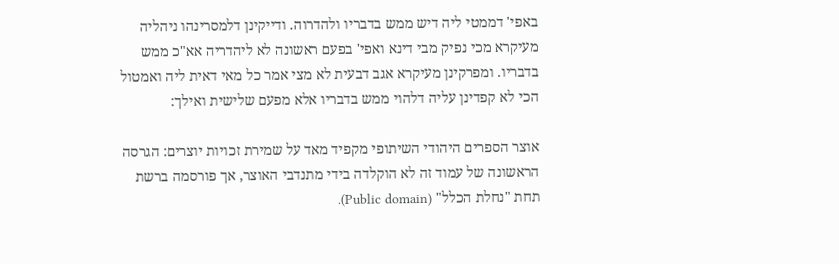באפי' דממטי ליה דיש ממש בדבריו ולהדרוה. ודייקינן דלמסרינהו ניהליה מעיקרא מכי נפיק מבי דינא ואפי' בפעם ראשונה לא ליהדריה אא"כ ממש בדבריו. ומפרקינן מעיקרא אגב דבעית לא מצי אמר כל מאי דאית ליה ואמטול הכי לא קפדינן עליה דלהוי ממש בדבריו אלא מפעם שלישית ואילך:

אוצר הספרים היהודי השיתופי מקפיד מאד על שמירת זכויות יוצרים: הגרסה הראשונה של עמוד זה לא הוקלדה בידי מתנדבי האוצר, אך פורסמה ברשת תחת "נחלת הכלל" (Public domain).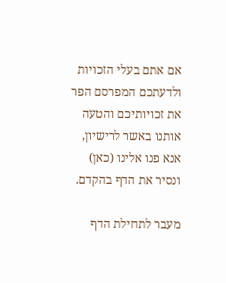אם אתם בעלי הזכויות ולדעתכם המפרסם הפר את זכויותיכם והטעה אותנו באשר לרישיון, אנא פנו אלינו (כאן) ונסיר את הדף בהקדם.

מעבר לתחילת הדף